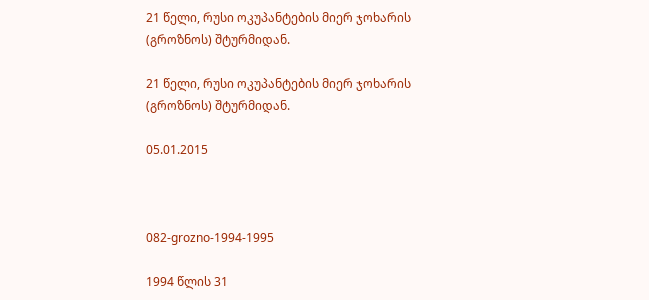21 წელი, რუსი ოკუპანტების მიერ ჯოხარის (გროზნოს) შტურმიდან.

21 წელი, რუსი ოკუპანტების მიერ ჯოხარის (გროზნოს) შტურმიდან.

05.01.2015



082-grozno-1994-1995

1994 წლის 31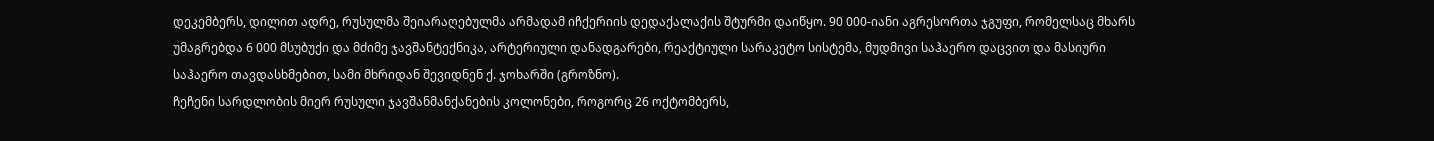დეკემბერს, დილით ადრე, რუსულმა შეიარაღებულმა არმადამ იჩქერიის დედაქალაქის შტურმი დაიწყო. 90 000-იანი აგრესორთა ჯგუფი, რომელსაც მხარს უმაგრებდა 6 000 მსუბუქი და მძიმე ჯავშანტექნიკა, არტერიული დანადგარები, რეაქტიული სარაკეტო სისტემა, მუდმივი საჰაერო დაცვით და მასიური საჰაერო თავდასხმებით, სამი მხრიდან შევიდნენ ქ. ჯოხარში (გროზნო).
ჩეჩენი სარდლობის მიერ რუსული ჯავშანმანქანების კოლონები, როგორც 26 ოქტომბერს,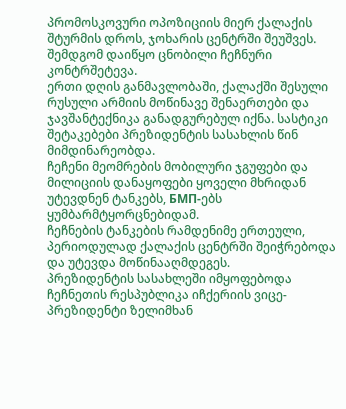პრომოსკოვური ოპოზიციის მიერ ქალაქის შტურმის დროს, ჯოხარის ცენტრში შეუშვეს. შემდგომ დაიწყო ცნობილი ჩეჩნური კონტრშეტევა.
ერთი დღის განმავლობაში, ქალაქში შესული რუსული არმიის მოწინავე შენაერთები და ჯავშანტექნიკა განადგურებულ იქნა. სასტიკი შეტაკებები პრეზიდენტის სასახლის წინ მიმდინარეობდა.
ჩეჩენი მეომრების მობილური ჯგუფები და მილიციის დანაყოფები ყოველი მხრიდან უტევდნენ ტანკებს, БМП-ებს ყუმბარმტყორცნებიდამ.
ჩეჩნების ტანკების რამდენიმე ერთეული, პერიოდულად ქალაქის ცენტრში შეიჭრებოდა და უტევდა მოწინააღმდეგეს.
პრეზიდენტის სასახლეში იმყოფებოდა ჩეჩნეთის რესპუბლიკა იჩქერიის ვიცე-პრეზიდენტი ზელიმხან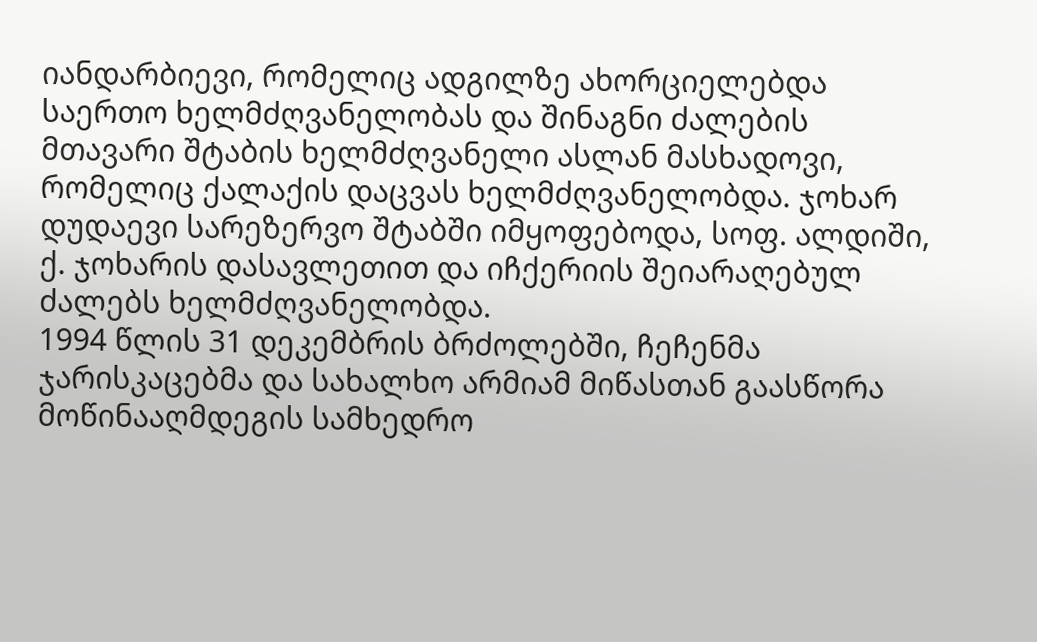იანდარბიევი, რომელიც ადგილზე ახორციელებდა საერთო ხელმძღვანელობას და შინაგნი ძალების მთავარი შტაბის ხელმძღვანელი ასლან მასხადოვი, რომელიც ქალაქის დაცვას ხელმძღვანელობდა. ჯოხარ დუდაევი სარეზერვო შტაბში იმყოფებოდა, სოფ. ალდიში, ქ. ჯოხარის დასავლეთით და იჩქერიის შეიარაღებულ ძალებს ხელმძღვანელობდა.
1994 წლის 31 დეკემბრის ბრძოლებში, ჩეჩენმა ჯარისკაცებმა და სახალხო არმიამ მიწასთან გაასწორა მოწინააღმდეგის სამხედრო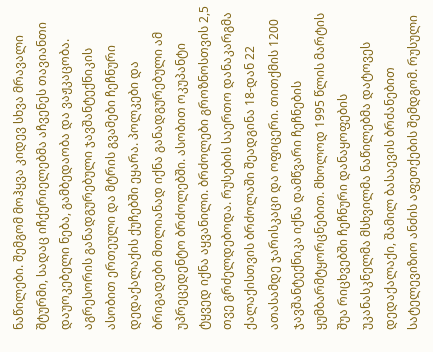ნაწილები. შემგომ მოჰყვა კიდევ სხვა მრავალი შტურმი, სადაც იჩქერიელებმა აჩვენეს თავიანთი დაუოკებელი ნება, გამბედაობა და ვაჟკაცობა. აგრესორის განადგურებული ჯავშანტექნიკის ასობით ერთეული და მტრის გვამები ჩეჩნური დედაქალაქის ქუჩებში ეყარა. პოლკები და ბრიგადები მთლიანად იქნა განადგურებული ამ უპრეცედენტო ბრძოლებში. ასობით ოკუპანტი ტყვედ იქნა აყვანილი. ბრძოლები გროზნოსთვის 2,5 თვე გრძელდებოდა. რუსების საერთო დანაკარგმა ქალაქისთვის ბრძოლაში შეადგინა 18-დან 22 ათასამდე ჯარისკაცი და ოფიცერი. თითქმის 1200 ჯავშანტექნიკა იქნა დამწვარი ჩეჩნების ყუმბარმტყორცნებით. მხოლოდ 1995 წლის მარტის შუა რიცხვებში ჩეჩნური დანაყოფების უკანასკნელმა მსხვილმა ნაწილებმა დატოვეს დედაქალაქი, შამილ ბასაევის ბრძანებით სატელევიზიო ანძის აფეთქების შემდგომ. რუსული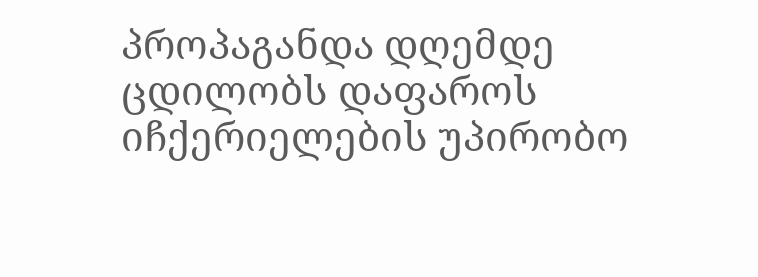პროპაგანდა დღემდე ცდილობს დაფაროს იჩქერიელების უპირობო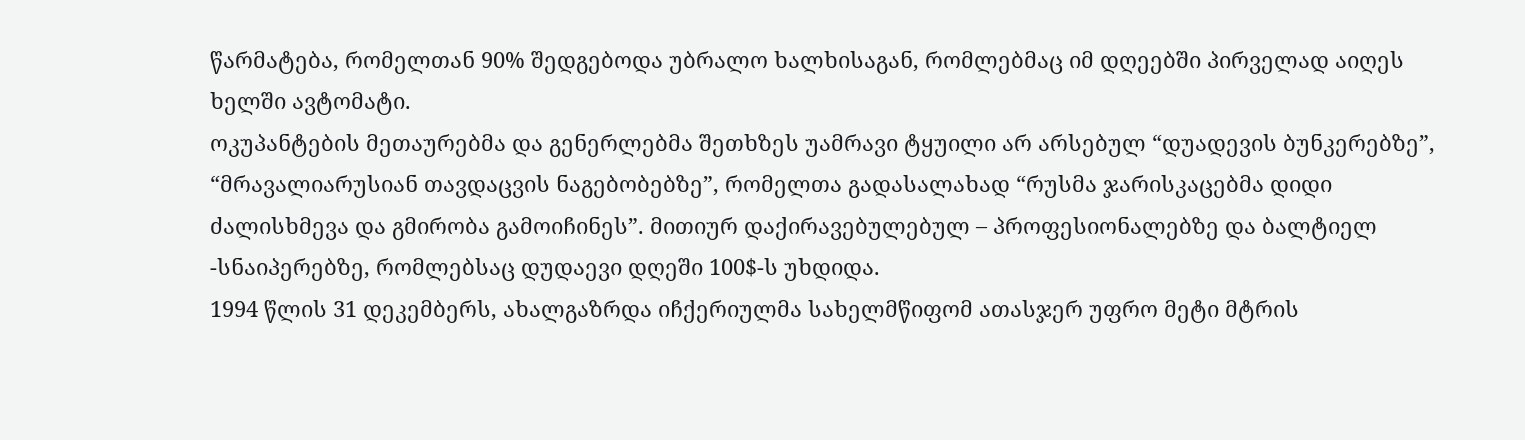წარმატება, რომელთან 90% შედგებოდა უბრალო ხალხისაგან, რომლებმაც იმ დღეებში პირველად აიღეს ხელში ავტომატი.
ოკუპანტების მეთაურებმა და გენერლებმა შეთხზეს უამრავი ტყუილი არ არსებულ “დუადევის ბუნკერებზე”, “მრავალიარუსიან თავდაცვის ნაგებობებზე”, რომელთა გადასალახად “რუსმა ჯარისკაცებმა დიდი ძალისხმევა და გმირობა გამოიჩინეს”. მითიურ დაქირავებულებულ – პროფესიონალებზე და ბალტიელ -სნაიპერებზე, რომლებსაც დუდაევი დღეში 100$-ს უხდიდა.
1994 წლის 31 დეკემბერს, ახალგაზრდა იჩქერიულმა სახელმწიფომ ათასჯერ უფრო მეტი მტრის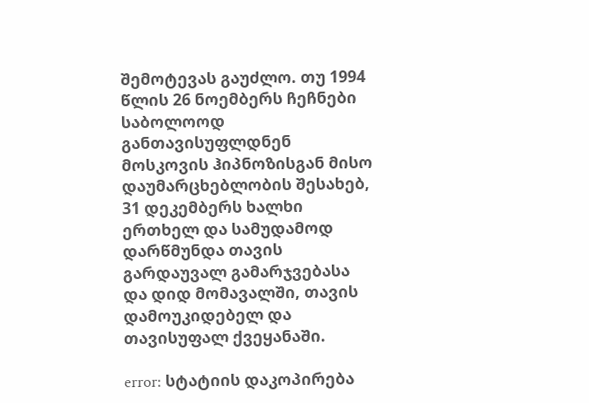შემოტევას გაუძლო. თუ 1994 წლის 26 ნოემბერს ჩეჩნები საბოლოოდ განთავისუფლდნენ მოსკოვის ჰიპნოზისგან მისო დაუმარცხებლობის შესახებ, 31 დეკემბერს ხალხი ერთხელ და სამუდამოდ დარწმუნდა თავის გარდაუვალ გამარჯვებასა და დიდ მომავალში, თავის დამოუკიდებელ და თავისუფალ ქვეყანაში.

error: სტატიის დაკოპირება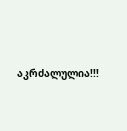აკრძალულია!!!